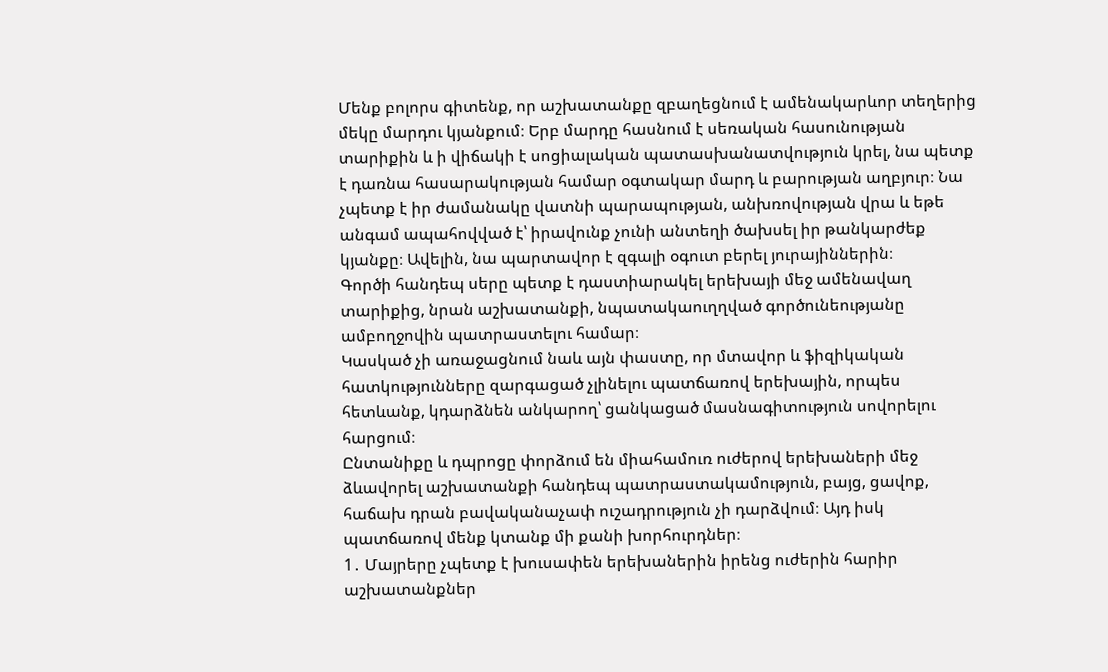Մենք բոլորս գիտենք, որ աշխատանքը զբաղեցնում է ամենակարևոր տեղերից մեկը մարդու կյանքում։ Երբ մարդը հասնում է սեռական հասունության տարիքին և ի վիճակի է սոցիալական պատասխանատվություն կրել, նա պետք է դառնա հասարակության համար օգտակար մարդ և բարության աղբյուր։ Նա չպետք է իր ժամանակը վատնի պարապության, անխռովության վրա և եթե անգամ ապահովված է՝ իրավունք չունի անտեղի ծախսել իր թանկարժեք կյանքը։ Ավելին, նա պարտավոր է զգալի օգուտ բերել յուրայիններին։
Գործի հանդեպ սերը պետք է դաստիարակել երեխայի մեջ ամենավաղ տարիքից, նրան աշխատանքի, նպատակաուղղված գործունեությանը ամբողջովին պատրաստելու համար։
Կասկած չի առաջացնում նաև այն փաստը, որ մտավոր և ֆիզիկական հատկությունները զարգացած չլինելու պատճառով երեխային, որպես հետևանք, կդարձնեն անկարող՝ ցանկացած մասնագիտություն սովորելու հարցում։
Ընտանիքը և դպրոցը փորձում են միահամուռ ուժերով երեխաների մեջ ձևավորել աշխատանքի հանդեպ պատրաստակամություն, բայց, ցավոք, հաճախ դրան բավականաչափ ուշադրություն չի դարձվում։ Այդ իսկ պատճառով մենք կտանք մի քանի խորհուրդներ։
1․ Մայրերը չպետք է խուսափեն երեխաներին իրենց ուժերին հարիր աշխատանքներ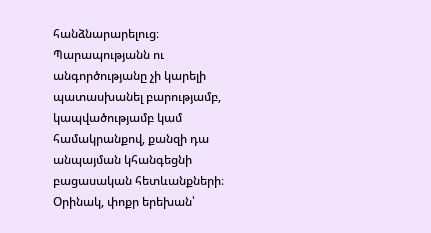հանձնարարելուց։ Պարապությանն ու անգործությանը չի կարելի պատասխանել բարությամբ, կապվածությամբ կամ համակրանքով, քանզի դա անպայման կհանգեցնի բացասական հետևանքների։
Օրինակ, փոքր երեխան՝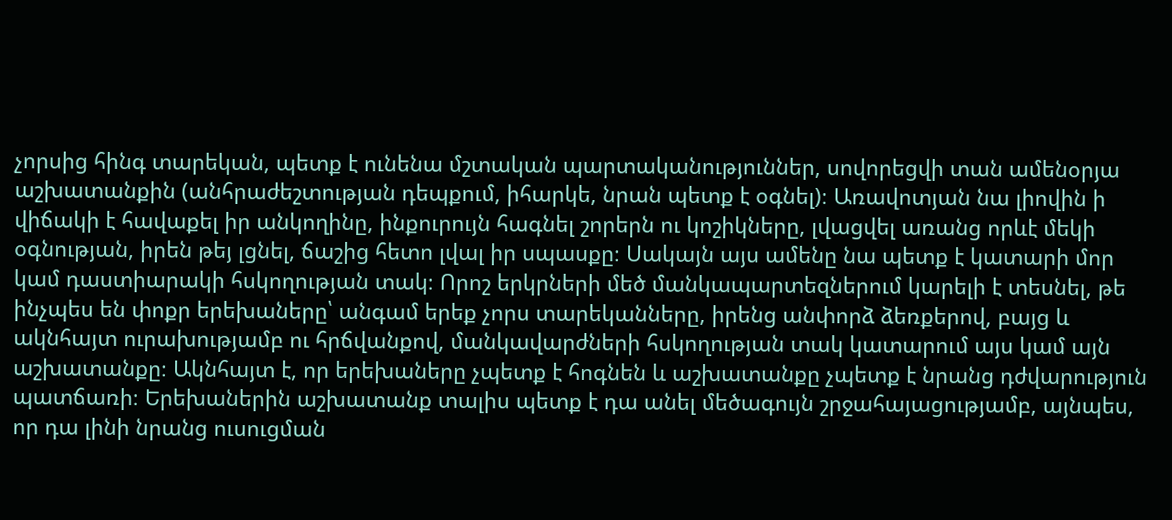չորսից հինգ տարեկան, պետք է ունենա մշտական պարտականություններ, սովորեցվի տան ամենօրյա աշխատանքին (անհրաժեշտության դեպքում, իհարկե, նրան պետք է օգնել)։ Առավոտյան նա լիովին ի վիճակի է հավաքել իր անկողինը, ինքուրույն հագնել շորերն ու կոշիկները, լվացվել առանց որևէ մեկի օգնության, իրեն թեյ լցնել, ճաշից հետո լվալ իր սպասքը։ Սակայն այս ամենը նա պետք է կատարի մոր կամ դաստիարակի հսկողության տակ։ Որոշ երկրների մեծ մանկապարտեզներում կարելի է տեսնել, թե ինչպես են փոքր երեխաները՝ անգամ երեք չորս տարեկանները, իրենց անփորձ ձեռքերով, բայց և ակնհայտ ուրախությամբ ու հրճվանքով, մանկավարժների հսկողության տակ կատարում այս կամ այն աշխատանքը։ Ակնհայտ է, որ երեխաները չպետք է հոգնեն և աշխատանքը չպետք է նրանց դժվարություն պատճառի։ Երեխաներին աշխատանք տալիս պետք է դա անել մեծագույն շրջահայացությամբ, այնպես, որ դա լինի նրանց ուսուցման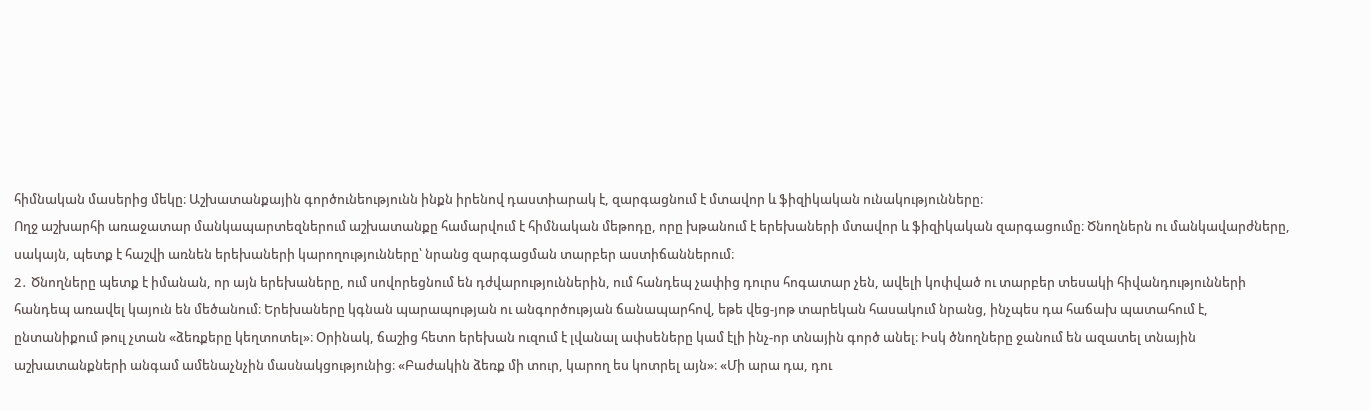հիմնական մասերից մեկը։ Աշխատանքային գործունեությունն ինքն իրենով դաստիարակ է, զարգացնում է մտավոր և ֆիզիկական ունակությունները։
Ողջ աշխարհի առաջատար մանկապարտեզներում աշխատանքը համարվում է հիմնական մեթոդը, որը խթանում է երեխաների մտավոր և ֆիզիկական զարգացումը։ Ծնողներն ու մանկավարժները, սակայն, պետք է հաշվի առնեն երեխաների կարողությունները՝ նրանց զարգացման տարբեր աստիճաններում։
2․ Ծնողները պետք է իմանան, որ այն երեխաները, ում սովորեցնում են դժվարություններին, ում հանդեպ չափից դուրս հոգատար չեն, ավելի կոփված ու տարբեր տեսակի հիվանդությունների հանդեպ առավել կայուն են մեծանում։ Երեխաները կգնան պարապության ու անգործության ճանապարհով, եթե վեց-յոթ տարեկան հասակում նրանց, ինչպես դա հաճախ պատահում է, ընտանիքում թուլ չտան «ձեռքերը կեղտոտել»։ Օրինակ, ճաշից հետո երեխան ուզում է լվանալ ափսեները կամ էլի ինչ-որ տնային գործ անել։ Իսկ ծնողները ջանում են ազատել տնային աշխատանքների անգամ ամենաչնչին մասնակցությունից։ «Բաժակին ձեռք մի տուր, կարող ես կոտրել այն»։ «Մի արա դա, դու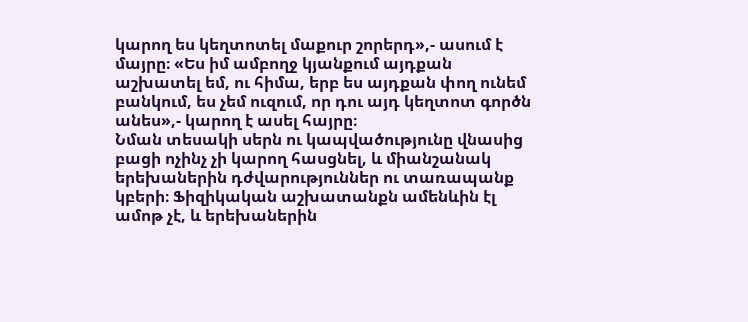կարող ես կեղտոտել մաքուր շորերդ»,- ասում է մայրը։ «Ես իմ ամբողջ կյանքում այդքան աշխատել եմ, ու հիմա, երբ ես այդքան փող ունեմ բանկում, ես չեմ ուզում, որ դու այդ կեղտոտ գործն անես»,- կարող է ասել հայրը։
Նման տեսակի սերն ու կապվածությունը վնասից բացի ոչինչ չի կարող հասցնել, և միանշանակ երեխաներին դժվարություններ ու տառապանք կբերի։ Ֆիզիկական աշխատանքն ամենևին էլ ամոթ չէ, և երեխաներին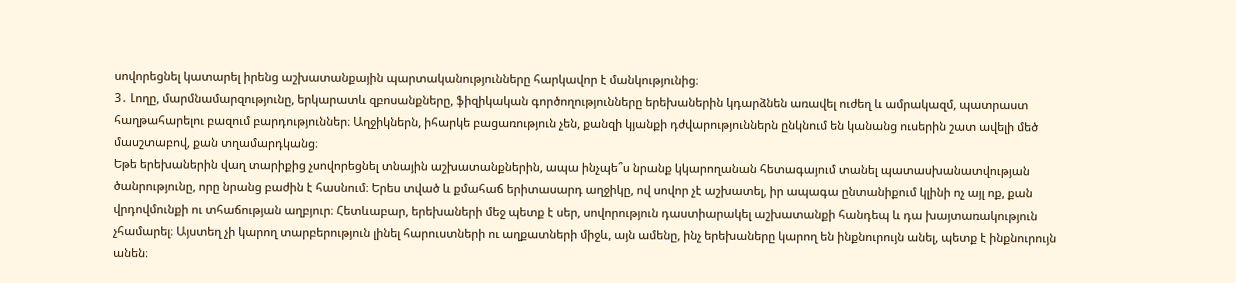սովորեցնել կատարել իրենց աշխատանքային պարտականությունները հարկավոր է մանկությունից։
3․ Լողը, մարմնամարզությունը, երկարատև զբոսանքները, ֆիզիկական գործողությունները երեխաներին կդարձնեն առավել ուժեղ և ամրակազմ, պատրաստ հաղթահարելու բազում բարդություններ։ Աղջիկներն, իհարկե բացառություն չեն, քանզի կյանքի դժվարություններն ընկնում են կանանց ուսերին շատ ավելի մեծ մասշտաբով, քան տղամարդկանց։
Եթե երեխաներին վաղ տարիքից չսովորեցնել տնային աշխատանքներին, ապա ինչպե՞ս նրանք կկարողանան հետագայում տանել պատասխանատվության ծանրությունը, որը նրանց բաժին է հասնում։ Երես տված և քմահաճ երիտասարդ աղջիկը, ով սովոր չէ աշխատել, իր ապագա ընտանիքում կլինի ոչ այլ ոք, քան վրդովմունքի ու տհաճության աղբյուր։ Հետևաբար, երեխաների մեջ պետք է սեր, սովորություն դաստիարակել աշխատանքի հանդեպ և դա խայտառակություն չհամարել։ Այստեղ չի կարող տարբերություն լինել հարուստների ու աղքատների միջև, այն ամենը, ինչ երեխաները կարող են ինքնուրույն անել, պետք է ինքնուրույն անեն։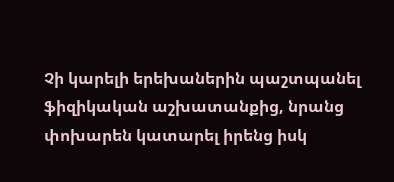Չի կարելի երեխաներին պաշտպանել ֆիզիկական աշխատանքից, նրանց փոխարեն կատարել իրենց իսկ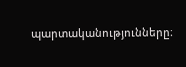պարտականությունները։